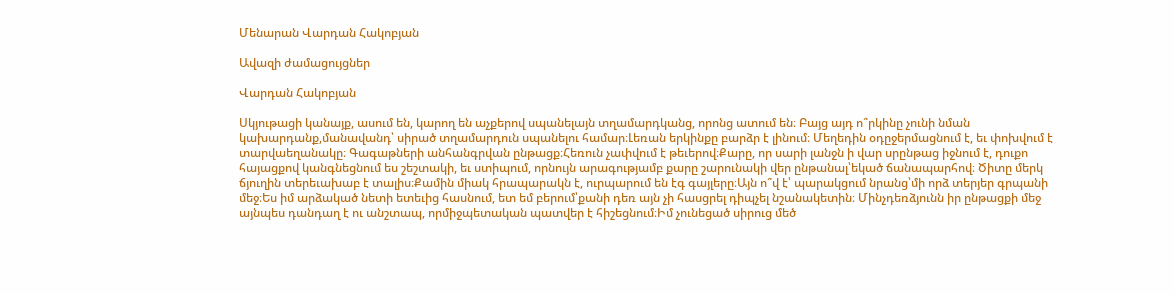Մենարան Վարդան Հակոբյան

Ավազի ժամացույցներ

Վարդան Հակոբյան

Սկյութացի կանայք, ասում են, կարող են աչքերով սպանելայն տղամարդկանց, որոնց ատում են։ Բայց այդ ո՞րկինը չունի նման կախարդանք,մանավանդ՝ սիրած տղամարդուն սպանելու համար։Լեռան երկինքը բարձր է լինում։ Մեղեդին օդըջերմացնում է, եւ փոխվում է տարվաեղանակը։ Գագաթների անհանգրվան ընթացք։Հեռուն չափվում է թեւերով։Քարը, որ սարի լանջն ի վար սրընթաց իջնում է, դուքո հայացքով կանգնեցնում ես շեշտակի, եւ ստիպում, որնույն արագությամբ քարը շարունակի վեր ընթանալ՝եկած ճանապարհով։ Ծիտը մերկ ճյուղին տերեւախաբ է տալիս։Քամին միակ հրապարակն է, ուրպարում են էգ գայլերը։Այն ո՞վ է՝ պարակցում նրանց՝մի որձ տերյեր գրպանի մեջ։Ես իմ արձակած նետի ետեւից հասնում, ետ եմ բերում՝քանի դեռ այն չի հասցրել դիպչել նշանակետին։ Մինչդեռձյունն իր ընթացքի մեջ այնպես դանդաղ է ու անշտապ, որմիջպետական պատվեր է հիշեցնում։Իմ չունեցած սիրուց մեծ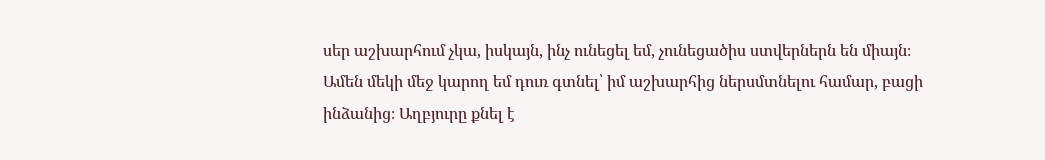սեր աշխարհում չկա, իսկայն, ինչ ունեցել եմ, չունեցածիս ստվերներն են միայն։ Ամեն մեկի մեջ կարող եմ դուռ գտնել՝ իմ աշխարհից ներսմտնելու համար, բացի ինձանից։ Աղբյուրը քնել է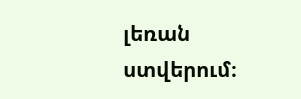լեռան ստվերում։